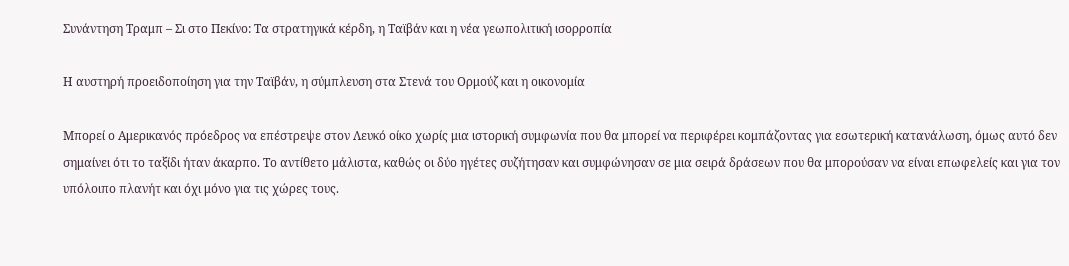Συνάντηση Τραμπ – Σι στο Πεκίνο: Τα στρατηγικά κέρδη, η Ταϊβάν και η νέα γεωπολιτική ισορροπία

Η αυστηρή προειδοποίηση για την Ταϊβάν, η σύμπλευση στα Στενά του Ορμούζ και η οικονομία

Μπορεί ο Αμερικανός πρόεδρος να επέστρεψε στον Λευκό οίκο χωρίς μια ιστορική συμφωνία που θα μπορεί να περιφέρει κομπάζοντας για εσωτερική κατανάλωση, όμως αυτό δεν σημαίνει ότι το ταξίδι ήταν άκαρπο. Το αντίθετο μάλιστα, καθώς οι δύο ηγέτες συζήτησαν και συμφώνησαν σε μια σειρά δράσεων που θα μπορούσαν να είναι επωφελείς και για τον υπόλοιπο πλανήτ και όχι μόνο για τις χώρες τους.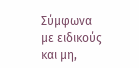Σύμφωνα με ειδικούς και μη,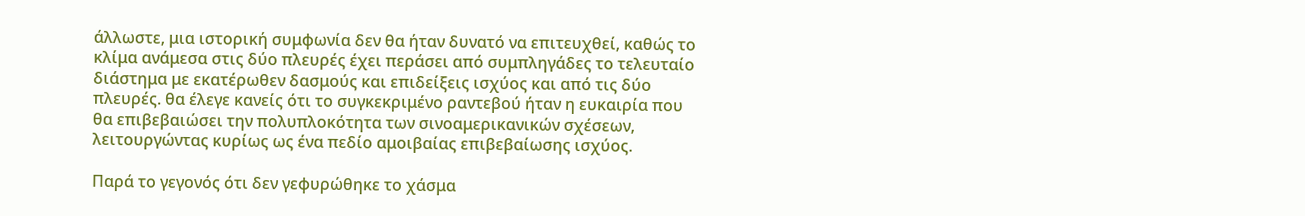άλλωστε, μια ιστορική συμφωνία δεν θα ήταν δυνατό να επιτευχθεί, καθώς το κλίμα ανάμεσα στις δύο πλευρές έχει περάσει από συμπληγάδες το τελευταίο διάστημα με εκατέρωθεν δασμούς και επιδείξεις ισχύος και από τις δύο πλευρές. θα έλεγε κανείς ότι το συγκεκριμένο ραντεβού ήταν η ευκαιρία που θα επιβεβαιώσει την πολυπλοκότητα των σινοαμερικανικών σχέσεων, λειτουργώντας κυρίως ως ένα πεδίο αμοιβαίας επιβεβαίωσης ισχύος.

Παρά το γεγονός ότι δεν γεφυρώθηκε το χάσμα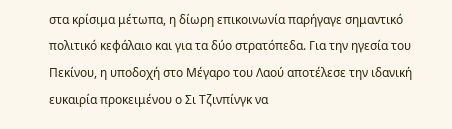στα κρίσιμα μέτωπα, η δίωρη επικοινωνία παρήγαγε σημαντικό πολιτικό κεφάλαιο και για τα δύο στρατόπεδα. Για την ηγεσία του Πεκίνου, η υποδοχή στο Μέγαρο του Λαού αποτέλεσε την ιδανική ευκαιρία προκειμένου ο Σι Τζινπίνγκ να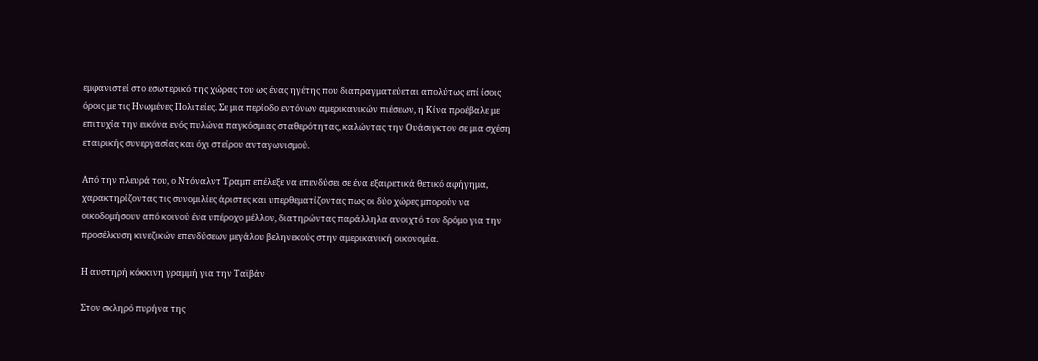εμφανιστεί στο εσωτερικό της χώρας του ως ένας ηγέτης που διαπραγματεύεται απολύτως επί ίσοις όροις με τις Ηνωμένες Πολιτείες. Σε μια περίοδο εντόνων αμερικανικών πιέσεων, η Κίνα προέβαλε με επιτυχία την εικόνα ενός πυλώνα παγκόσμιας σταθερότητας, καλώντας την Ουάσιγκτον σε μια σχέση εταιρικής συνεργασίας και όχι στείρου ανταγωνισμού.

Από την πλευρά του, ο Ντόναλντ Τραμπ επέλεξε να επενδύσει σε ένα εξαιρετικά θετικό αφήγημα, χαρακτηρίζοντας τις συνομιλίες άριστες και υπερθεματίζοντας πως οι δύο χώρες μπορούν να οικοδομήσουν από κοινού ένα υπέροχο μέλλον, διατηρώντας παράλληλα ανοιχτό τον δρόμο για την προσέλκυση κινεζικών επενδύσεων μεγάλου βεληνεκούς στην αμερικανική οικονομία.

Η αυστηρή κόκκινη γραμμή για την Ταϊβάν

Στον σκληρό πυρήνα της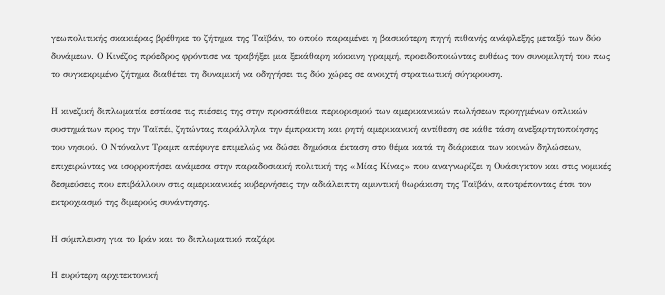γεωπολιτικής σκακιέρας βρέθηκε το ζήτημα της Ταϊβάν, το οποίο παραμένει η βασικότερη πηγή πιθανής ανάφλεξης μεταξύ των δύο δυνάμεων. Ο Κινέζος πρόεδρος φρόντισε να τραβήξει μια ξεκάθαρη κόκκινη γραμμή, προειδοποιώντας ευθέως τον συνομιλητή του πως το συγκεκριμένο ζήτημα διαθέτει τη δυναμική να οδηγήσει τις δύο χώρες σε ανοιχτή στρατιωτική σύγκρουση.

Η κινεζική διπλωματία εστίασε τις πιέσεις της στην προσπάθεια περιορισμού των αμερικανικών πωλήσεων προηγμένων οπλικών συστημάτων προς την Ταϊπέι, ζητώντας παράλληλα την έμπρακτη και ρητή αμερικανική αντίθεση σε κάθε τάση ανεξαρτητοποίησης του νησιού. Ο Ντόναλντ Τραμπ απέφυγε επιμελώς να δώσει δημόσια έκταση στο θέμα κατά τη διάρκεια των κοινών δηλώσεων, επιχειρώντας να ισορροπήσει ανάμεσα στην παραδοσιακή πολιτική της «Μίας Κίνας» που αναγνωρίζει η Ουάσιγκτον και στις νομικές δεσμεύσεις που επιβάλλουν στις αμερικανικές κυβερνήσεις την αδιάλειπτη αμυντική θωράκιση της Ταϊβάν, αποτρέποντας έτσι τον εκτροχιασμό της διμερούς συνάντησης.

Η σύμπλευση για το Ιράν και το διπλωματικό παζάρι

Η ευρύτερη αρχιτεκτονική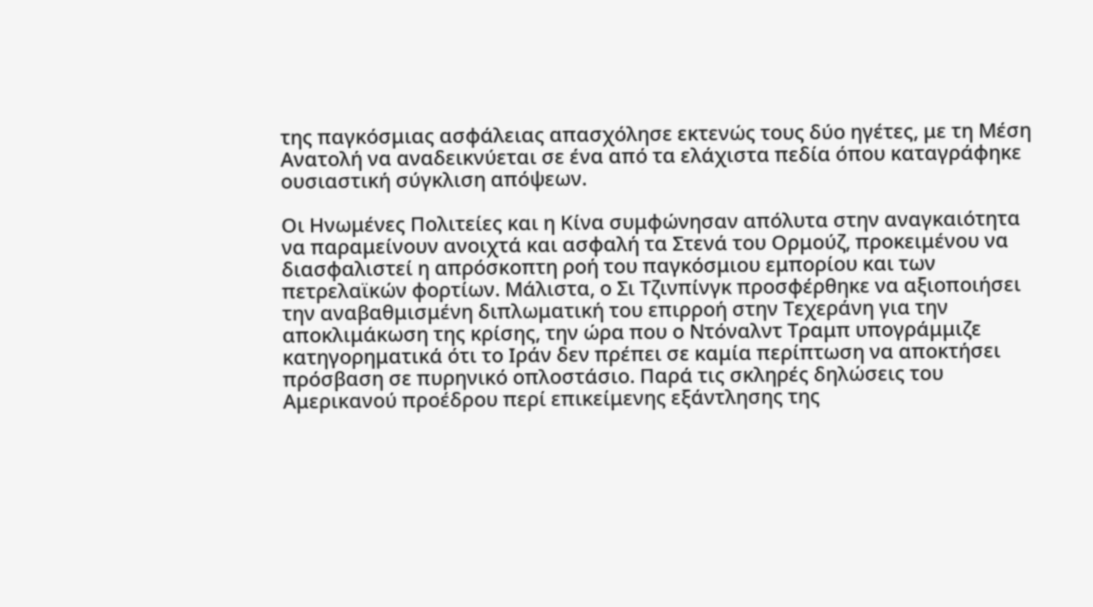της παγκόσμιας ασφάλειας απασχόλησε εκτενώς τους δύο ηγέτες, με τη Μέση Ανατολή να αναδεικνύεται σε ένα από τα ελάχιστα πεδία όπου καταγράφηκε ουσιαστική σύγκλιση απόψεων.

Οι Ηνωμένες Πολιτείες και η Κίνα συμφώνησαν απόλυτα στην αναγκαιότητα να παραμείνουν ανοιχτά και ασφαλή τα Στενά του Ορμούζ, προκειμένου να διασφαλιστεί η απρόσκοπτη ροή του παγκόσμιου εμπορίου και των πετρελαϊκών φορτίων. Μάλιστα, ο Σι Τζινπίνγκ προσφέρθηκε να αξιοποιήσει την αναβαθμισμένη διπλωματική του επιρροή στην Τεχεράνη για την αποκλιμάκωση της κρίσης, την ώρα που ο Ντόναλντ Τραμπ υπογράμμιζε κατηγορηματικά ότι το Ιράν δεν πρέπει σε καμία περίπτωση να αποκτήσει πρόσβαση σε πυρηνικό οπλοστάσιο. Παρά τις σκληρές δηλώσεις του Αμερικανού προέδρου περί επικείμενης εξάντλησης της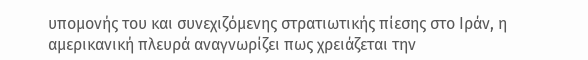υπομονής του και συνεχιζόμενης στρατιωτικής πίεσης στο Ιράν, η αμερικανική πλευρά αναγνωρίζει πως χρειάζεται την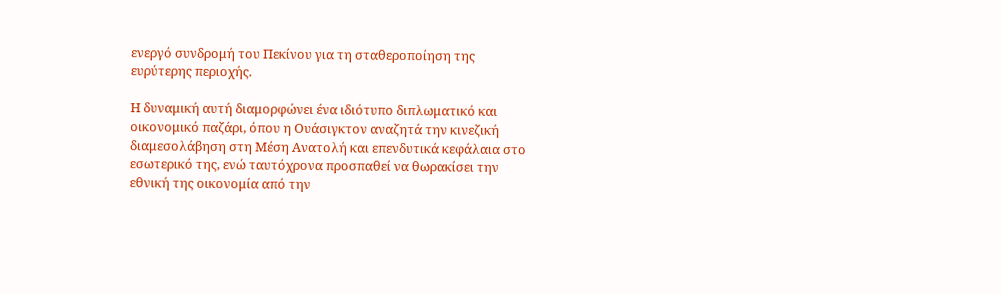ενεργό συνδρομή του Πεκίνου για τη σταθεροποίηση της ευρύτερης περιοχής.

Η δυναμική αυτή διαμορφώνει ένα ιδιότυπο διπλωματικό και οικονομικό παζάρι, όπου η Ουάσιγκτον αναζητά την κινεζική διαμεσολάβηση στη Μέση Ανατολή και επενδυτικά κεφάλαια στο εσωτερικό της, ενώ ταυτόχρονα προσπαθεί να θωρακίσει την εθνική της οικονομία από την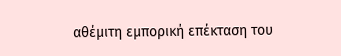αθέμιτη εμπορική επέκταση του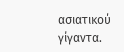ασιατικού γίγαντα.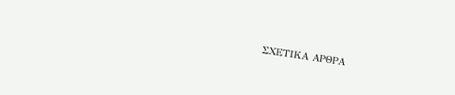ΣΧΕΤΙΚΑ ΑΡΘΡΑ